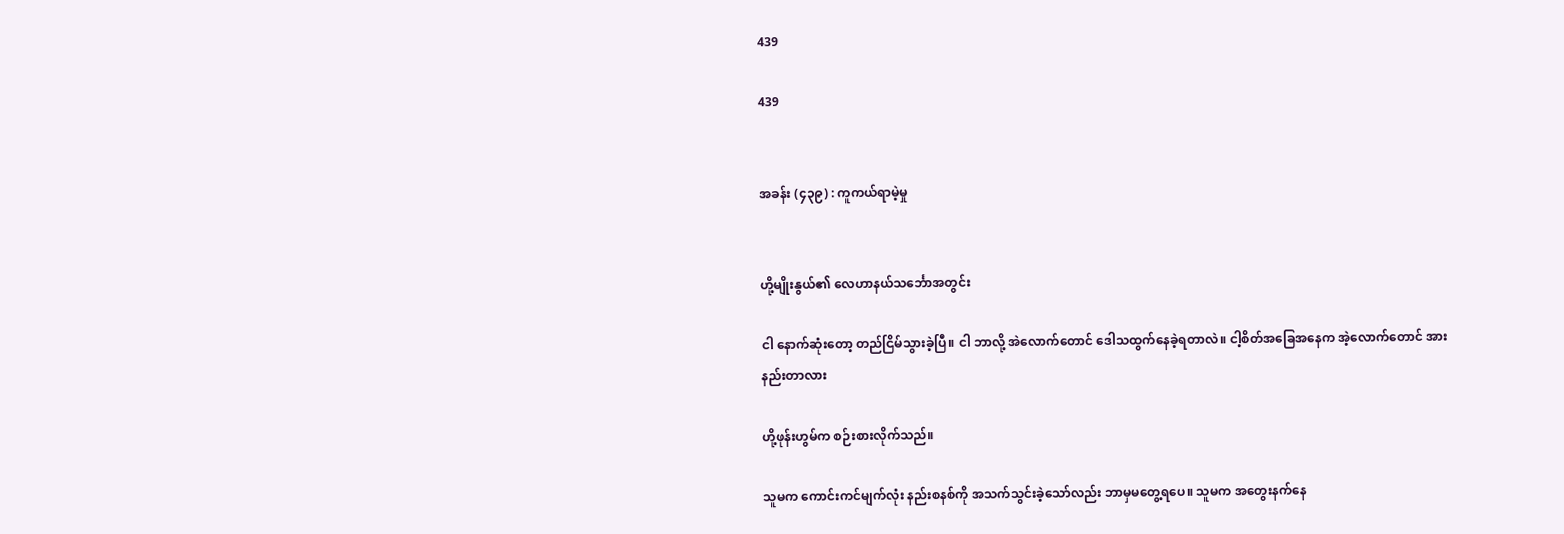439

439


အခန်း (၄၃၉) : ကူကယ်ရာမဲ့မှု


ဟို့မျိုးနွယ်၏ လေဟာနယ်သင်္ဘောအတွင်း

ငါ နောက်ဆုံးတော့ တည်ငြိမ်သွားခဲ့ပြီ။ ငါ ဘာလို့ အဲလောက်တောင် ဒေါသထွက်နေခဲ့ရတာလဲ။ ငါ့စိတ်အခြေအနေက အဲ့လောက်တောင် အားနည်းတာလား

ဟို့ဖုန်းဟွမ်က စဉ်းစားလိုက်သည်။

သူမက ကောင်းကင်မျက်လုံး နည်းစနစ်ကို အသက်သွင်းခဲ့သော်လည်း ဘာမှမတွေ့ရပေ။ သူမက အတွေးနက်နေ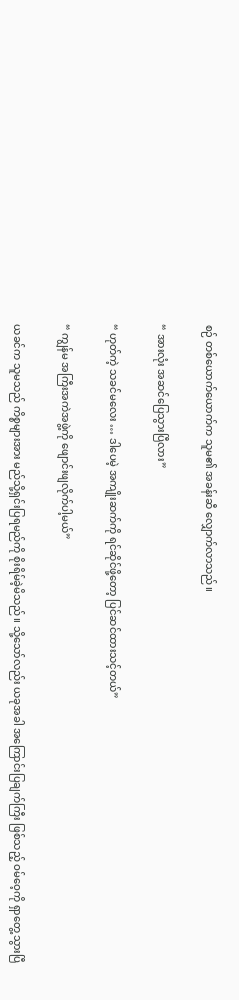စဉ် တစ်ယောက်ယောက်က သူမ၏ အခန်းဆီ လျှောက်လာသည်။

“ အားလုံး အဆင်ပြေသွားပြီလား”

“ ဟုတ်ကဲ့ သခင်မလေး … ဒါပေမဲ့ အကျိုးဆက်ကို ရင်ဆိုင်ဖို့တော့ ပြင်ဆင်ထားသင့်တယ်”

“ ကျွန်မ အကြီးအကဲအဖွဲ့ကို ဖျောင်းဖျလိုက်ပါ့မယ်”

ယခင်က သူမသည် ကိစ္စများအား မည်သို့ရှင်းပြရမည်ကို စိုးရိမ်ခဲ့မိသည်။ သို့သော်လည်း ယခုအခါ အကြောင်းပြချက်ကြီး ဖြစ်သည့် ဝမ်ဝေ့ကို ရှာတွေ့သွားပြီ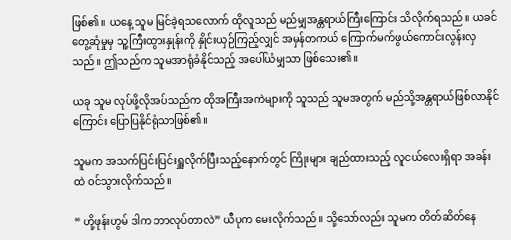ဖြစ်၏။ ယနေ့ သူမ မြင်ခဲ့ရသလောက် ထိုလူသည် မည်မျှအန္တရာယ်ကြီးကြောင်း သိလိုက်ရသည်။ ယခင် တွေ့ဆုံမှုမှ သူ့ကြီးထွားနှုန်းကို နှိုင်းယှဉ်ကြည့်လျှင် အမှန်တကယ် ကြောက်မက်ဖွယ်ကောင်းလွန်းလှသည်။ ဤသည်က သူမအာရုံခံနိုင်သည့် အပေါ်ယံမျှသာ ဖြစ်သေး၏။

ယခု သူမ လုပ်ဖို့လိုအပ်သည်က ထိုအကြီးအကဲများကို သူသည် သူမအတွက် မည်သို့အန္တရာယ်ဖြစ်လာနိုင်ကြောင်း ပြောပြနိုင်ရုံသာဖြစ်၏။

သူမက အသက်ပြင်းပြင်းရှူလိုက်ပြီးသည့်နောက်တွင် ကြိုးများ ချည်ထားသည့် လူငယ်လေးရှိရာ အခန်းထဲ ဝင်သွားလိုက်သည်။

“ ဟို့ဖုန်းဟွမ် ဒါက ဘာလုပ်တာလဲ” ယီပုက မေးလိုက်သည်။ သို့သော်လည်း သူမက တိတ်ဆိတ်နေ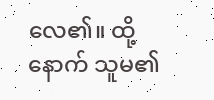လေ၏။ ထို့နောက် သူမ၏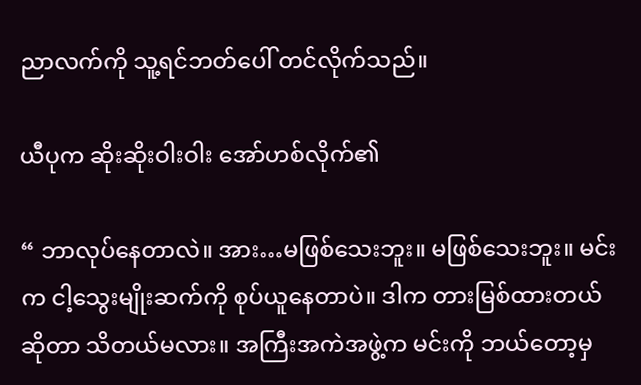ညာလက်ကို သူ့ရင်ဘတ်ပေါ် တင်လိုက်သည်။

ယီပုက ဆိုးဆိုးဝါးဝါး အော်ဟစ်လိုက်၏

“ ဘာလုပ်နေတာလဲ။ အား…မဖြစ်သေးဘူး။ မဖြစ်သေးဘူး။ မင်းက ငါ့သွေးမျိုးဆက်ကို စုပ်ယူနေတာပဲ။ ဒါက တားမြစ်ထားတယ်ဆိုတာ သိတယ်မလား။ အကြီးအကဲအဖွဲ့က မင်းကို ဘယ်တော့မှ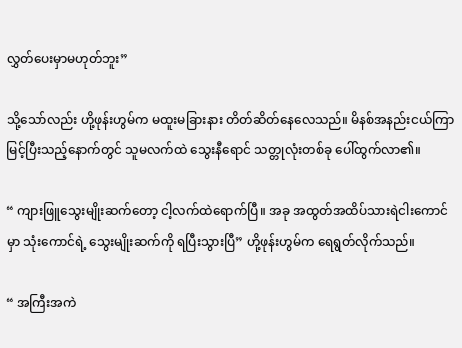လွှတ်ပေးမှာမဟုတ်ဘူး”

သို့သော်လည်း ဟို့ဖုန်းဟွမ်က မထူးမခြားနား တိတ်ဆိတ်နေလေသည်။ မိနစ်အနည်းငယ်ကြာမြင့်ပြီးသည့်နောက်တွင် သူမလက်ထဲ သွေးနီရောင် သတ္တုလုံးတစ်ခု ပေါ်ထွက်လာ၏။

“ ကျားဖြူသွေးမျိုးဆက်တော့ ငါ့လက်ထဲရောက်ပြီ။ အခု အထွတ်အထိပ်သားရဲငါးကောင်မှာ သုံးကောင်ရဲ့ သွေးမျိုးဆက်ကို ရပြီးသွားပြီ” ဟို့ဖုန်းဟွမ်က ရေရွတ်လိုက်သည်။

“ အကြီးအကဲ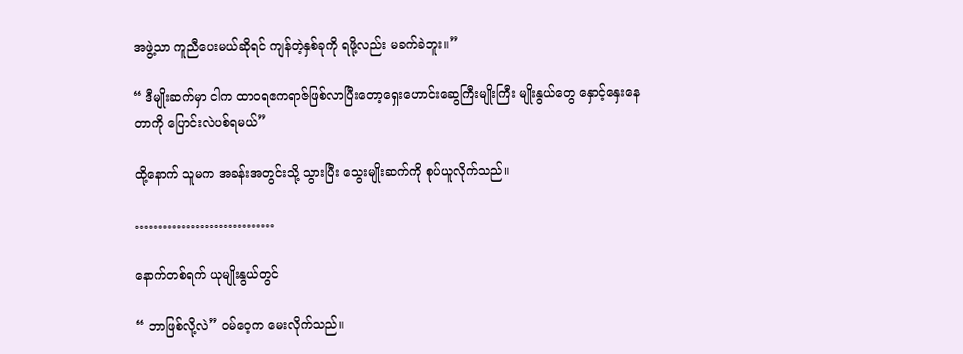အဖွဲ့သာ ကူညီပေးမယ်ဆိုရင် ကျန်တဲ့နှစ်ခုကို ရဖို့လည်း မခက်ခဲဘူး။”

“ ဒီမျိုးဆက်မှာ ငါက ထာဝရဧကရာဇ်ဖြစ်လာပြီးတော့ရှေးဟောင်းဆွေကြီးမျိုးကြီး မျိုးနွယ်တွေ နှောင့်နှေးနေတာကို ပြောင်းလဲပစ်ရမယ်”

ထို့နောက် သူမက အခန်းအတွင်းသို့ သွားပြီး သွေးမျိုးဆက်ကို စုပ်ယူလိုက်သည်။

…………………………

နောက်တစ်ရက် ယုမျိုးနွယ်တွင်

“ ဘာဖြစ်လို့လဲ” ဝမ်ဝေ့က မေးလိုက်သည်။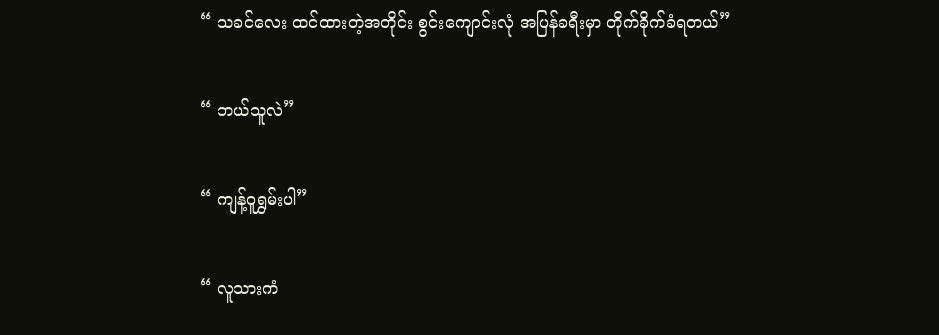“ သခင်လေး ထင်ထားတဲ့အတိုင်း စွင်းကျောင်းလုံ အပြန်ခရီးမှာ တိုက်ခိုက်ခံရတယ်”

“ ဘယ်သူလဲ”

“ ကျန့်ဝူရွှမ်းပါ”

“ လူသားကံ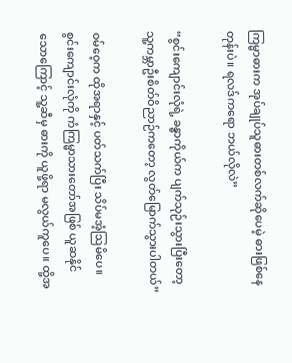ကြမ္မာဓားက အုပ်ချုပ်သူဓားတစ်လက်ဆိုပေမဲ့ ဓားဖြစ်နေတုန်းပဲ။ ရလဒ်ကရော ဘယ်လိုလဲ”

“စွင်းကျောင်းလုံရဲ့ ခန္ဓာကိုယ်က ပျက်သုဉ်းသွားပြီးတော့ သူ့ကမ္ဘာဦးစိတ်ဝိညာဉ်ကတော့ လွတ်မြောက်သွားပါတယ်”

ဝမ်ဝေ့က ထိုအရာနှင့် ပတ်သက်ပြီး သိပ်မအံ့ဩမိပေ။ စွင်းကျောင်းလုံကို ကံကြမ္မာသားတော်အဖြစ် ယူဆနိုင်သောကြောင့် သူ့ဆီမှ ဓားကို ယူဖို့ရာ မလွယ်ကူပေ။ ထို့အ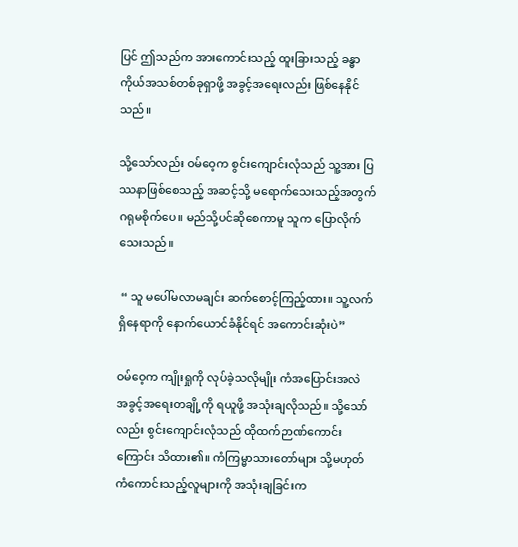ပြင် ဤသည်က အားကောင်းသည့် ထူးခြားသည့် ခန္ဓာကိုယ်အသစ်တစ်ခုရှာဖို့ အခွင့်အရေးလည်း ဖြစ်နေနိုင်သည်။

သို့သော်လည်း ဝမ်ဝေ့က စွင်းကျောင်းလုံသည် သူ့အား ပြဿနာဖြစ်စေသည့် အဆင့်သို့ မရောက်သေးသည့်အတွက် ဂရုမစိုက်ပေ။ မည်သို့ပင်ဆိုစေကာမူ သူက ပြောလိုက်သေးသည်။

 “ သူ မပေါ်မလာမချင်း ဆက်စောင့်ကြည့်ထား။ သူ့လက်ရှိနေရာကို နောက်ယောင်ခံနိုင်ရင် အကောင်းဆုံးပဲ”

ဝမ်ဝေ့က ကျိုးရှုကို လုပ်ခဲ့သလိုမျိုး ကံအပြောင်းအလဲ အခွင့်အရေးတချို့ကို ရယူဖို့ အသုံးချလိုသည်။ သို့သော်လည်း စွင်းကျောင်းလုံသည် ထိုထက်ဉာဏ်ကောင်းကြောင်း သိထား၏။ ကံကြမ္မာသားတော်များ သို့မဟုတ် ကံကောင်းသည့်လူများကို အသုံးချခြင်းက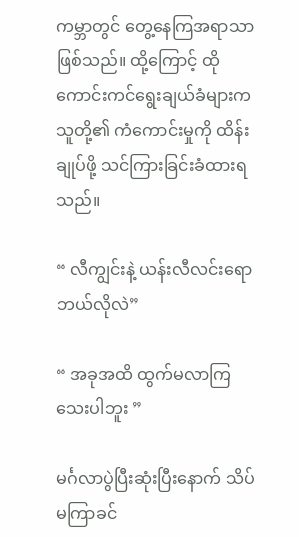ကမ္ဘာတွင် တွေ့နေကြအရာသာ ဖြစ်သည်။ ထို့ကြောင့် ထိုကောင်းကင်ရွေးချယ်ခံများက သူတို့၏ ကံကောင်းမှုကို ထိန်းချုပ်ဖို့ သင်ကြားခြင်းခံထားရသည်။

“ လီကျွင်းနဲ့ ယန်းလီလင်းရော ဘယ်လိုလဲ”

“ အခုအထိ ထွက်မလာကြသေးပါဘူး ”

မင်္ဂလာပွဲပြီးဆုံးပြီးနောက် သိပ်မကြာခင်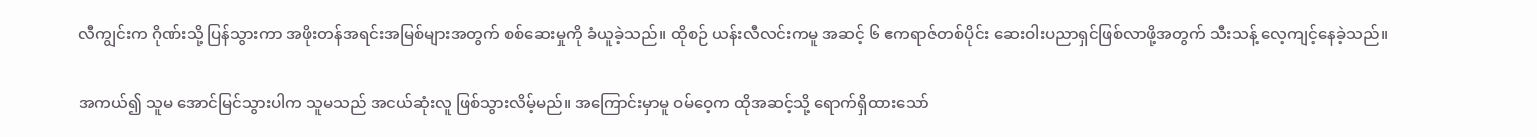လီကျွင်းက ဂိုဏ်းသို့ ပြန်သွားကာ အဖိုးတန်အရင်းအမြစ်များအတွက် စစ်ဆေးမှုကို ခံယူခဲ့သည်။ ထိုစဉ် ယန်းလီလင်းကမူ အဆင့် ၆ ဧကရာဇ်တစ်ပိုင်း ဆေးဝါးပညာရှင်ဖြစ်လာဖို့အတွက် သီးသန့် လေ့ကျင့်နေခဲ့သည်။

အကယ်၍ သူမ အောင်မြင်သွားပါက သူမသည် အငယ်ဆုံးလူ ဖြစ်သွားလိမ့်မည်။ အကြောင်းမှာမူ ဝမ်ဝေ့က ထိုအဆင့်သို့ ရောက်ရှိထားသော်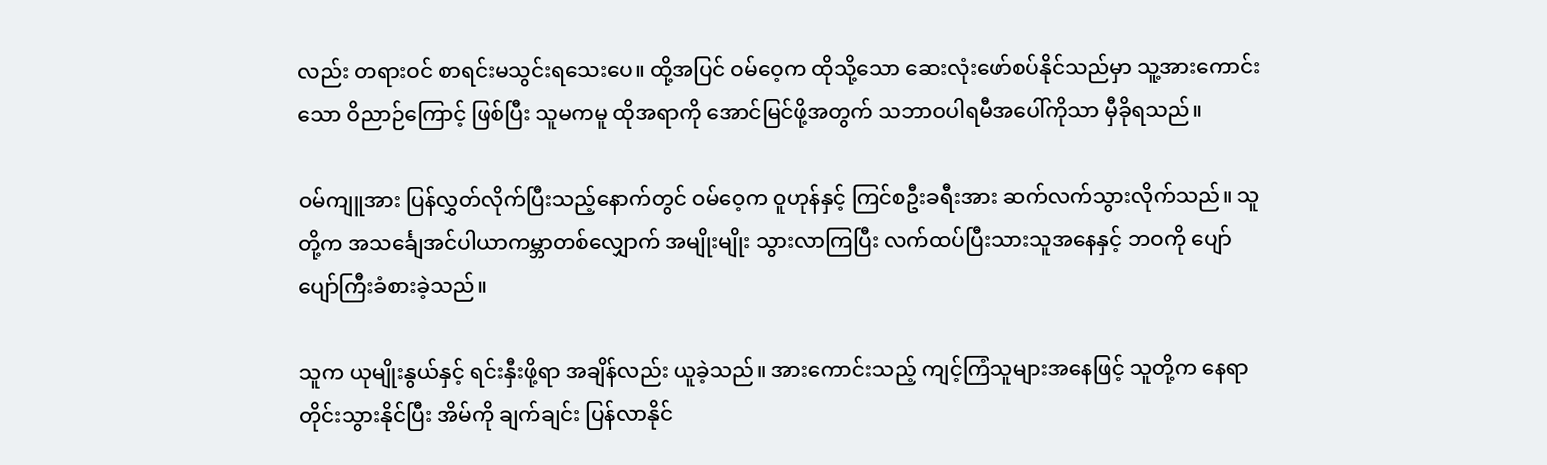လည်း တရားဝင် စာရင်းမသွင်းရသေးပေ။ ထို့အပြင် ဝမ်ဝေ့က ထိုသို့သော ဆေးလုံးဖော်စပ်နိုင်သည်မှာ သူ့အားကောင်းသော ဝိညာဉ်ကြောင့် ဖြစ်ပြီး သူမကမူ ထိုအရာကို အောင်မြင်ဖို့အတွက် သဘာဝပါရမီအပေါ်ကိုသာ မှီခိုရသည်။

ဝမ်ကျူအား ပြန်လွှတ်လိုက်ပြီးသည့်နောက်တွင် ဝမ်ဝေ့က ဝူဟုန်နှင့် ကြင်စဦးခရီးအား ဆက်လက်သွားလိုက်သည်။ သူတို့က အသင်္ချေအင်ပါယာကမ္ဘာတစ်လျှောက် အမျိုးမျိုး သွားလာကြပြီး လက်ထပ်ပြီးသားသူအနေနှင့် ဘဝကို ပျော်ပျော်ကြီးခံစားခဲ့သည်။

သူက ယုမျိုးနွယ်နှင့် ရင်းနှီးဖို့ရာ အချိန်လည်း ယူခဲ့သည်။ အားကောင်းသည့် ကျင့်ကြံသူများအနေဖြင့် သူတို့က နေရာတိုင်းသွားနိုင်ပြီး အိမ်ကို ချက်ချင်း ပြန်လာနိုင်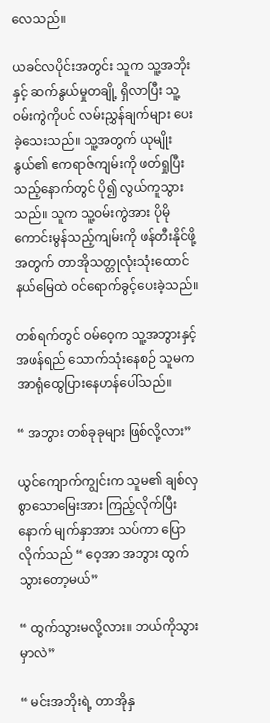လေသည်။

ယခင်လပိုင်းအတွင်း သူက သူ့အဘိုးနှင့် ဆက်နွယ်မှုတချို့ ရှိလာပြီး သူ့ဝမ်းကွဲကိုပင် လမ်းညွှန်ချက်များ ပေးခဲ့သေးသည်။ သူ့အတွက် ယုမျိုးနွယ်၏ ဧကရာဇ်ကျမ်းကို ဖတ်ရှုပြီးသည့်နောက်တွင် ပို၍ လွယ်ကူသွားသည်။ သူက သူ့ဝမ်းကွဲအား ပိုမိုကောင်းမွန်သည့်ကျမ်းကို ဖန်တီးနိုင်ဖို့အတွက် တာအိုသတ္တုလုံးသုံးထောင် နယ်မြေထဲ ဝင်ရောက်ခွင့်ပေးခဲ့သည်။

တစ်ရက်တွင် ဝမ်ဝေ့က သူ့အဘွားနှင့် အဖန်ရည် သောက်သုံးနေစဉ် သူမက အာရုံထွေပြားနေဟန်ပေါ်သည်။

“ အဘွား တစ်ခုခုများ ဖြစ်လို့လား”

ယွင်ကျောက်ကျွင်းက သူမ၏ ချစ်လှစွာသောမြေးအား ကြည့်လိုက်ပြီးနောက် မျက်နှာအား သပ်ကာ ပြောလိုက်သည် “ ဝေ့အာ အဘွား ထွက်သွားတော့မယ်”

“ ထွက်သွားမလို့လား။ ဘယ်ကိုသွားမှာလဲ”

“ မင်းအဘိုးရဲ့ တာအိုနှ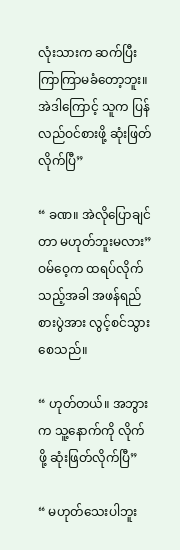လုံးသားက ဆက်ပြီး ကြာကြာမခံတော့ဘူး။ အဲဒါကြောင့် သူက ပြန်လည်ဝင်စားဖို့ ဆုံးဖြတ်လိုက်ပြီ”

“ ခဏ။ အဲလိုပြောချင်တာ မဟုတ်ဘူးမလား” ဝမ်ဝေ့က ထရပ်လိုက်သည့်အခါ အဖန်ရည် စားပွဲအား လွင့်စင်သွားစေသည်။

“ ဟုတ်တယ်။ အဘွားက သူ့နောက်ကို လိုက်ဖို့ ဆုံးဖြတ်လိုက်ပြီ”

“ မဟုတ်သေးပါဘူး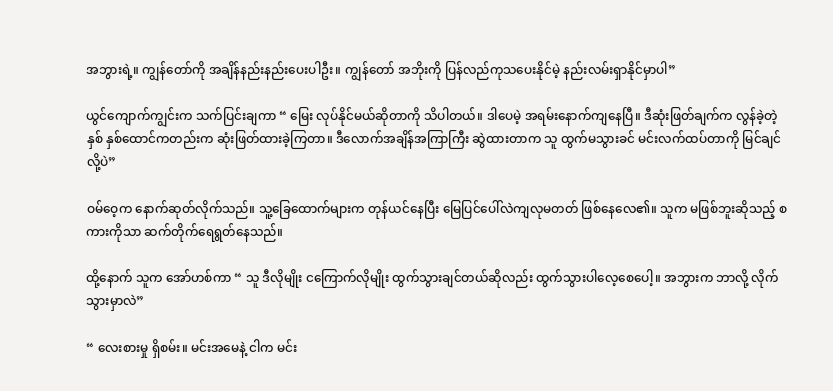အဘွားရဲ့။ ကျွန်တော်ကို အချိန်နည်းနည်းပေးပါဦး။ ကျွန်တော် အဘိုးကို ပြန်လည်ကုသပေးနိုင်မဲ့ နည်းလမ်းရှာနိုင်မှာပါ”

ယွင်ကျောက်ကျွင်းက သက်ပြင်းချကာ “ မြေး လုပ်နိုင်မယ်ဆိုတာကို သိပါတယ်။ ဒါပေမဲ့ အရမ်းနောက်ကျနေပြီ။ ဒီဆုံးဖြတ်ချက်က လွန်ခဲ့တဲ့နှစ် နှစ်ထောင်ကတည်းက ဆုံးဖြတ်ထားခဲ့ကြတာ။ ဒီလောက်အချိန်အကြာကြီး ဆွဲထားတာက သူ ထွက်မသွားခင် မင်းလက်ထပ်တာကို မြင်ချင်လို့ပဲ”

ဝမ်ဝေ့က နောက်ဆုတ်လိုက်သည်။ သူ့ခြေထောက်များက တုန်ယင်နေပြီး မြေပြင်ပေါ်လဲကျလုမတတ် ဖြစ်နေလေ၏။ သူက မဖြစ်ဘူးဆိုသည့် စကားကိုသာ ဆက်တိုက်ရေရွတ်နေသည်။

ထို့နောက် သူက အော်ဟစ်ကာ “ သူ ဒီလိုမျိုး ငကြောက်လိုမျိုး ထွက်သွားချင်တယ်ဆိုလည်း ထွက်သွားပါလေ့စေပေါ့။ အဘွားက ဘာလို့ လိုက်သွားမှာလဲ”

“ လေးစားမှု ရှိစမ်း။ မင်းအမေနဲ့ ငါက မင်း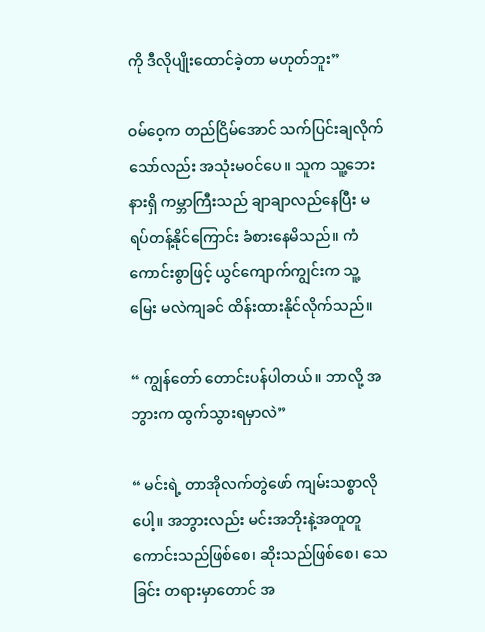ကို ဒီလိုပျိုးထောင်ခဲ့တာ မဟုတ်ဘူး”

ဝမ်ဝေ့က တည်ငြိမ်အောင် သက်ပြင်းချလိုက်သော်လည်း အသုံးမဝင်ပေ။ သူက သူ့ဘေးနားရှိ ကမ္ဘာကြီးသည် ချာချာလည်နေပြီး မရပ်တန့်နိုင်ကြောင်း ခံစားနေမိသည်။ ကံကောင်းစွာဖြင့် ယွင်ကျောက်ကျွင်းက သူ့မြေး မလဲကျခင် ထိန်းထားနိုင်လိုက်သည်။

“ ကျွန်တော် တောင်းပန်ပါတယ်။ ဘာလို့ အဘွားက ထွက်သွားရမှာလဲ”

“ မင်းရဲ့ တာအိုလက်တွဲဖော် ကျမ်းသစ္စာလိုပေါ့။ အဘွားလည်း မင်းအဘိုးနဲ့အတူတူ ကောင်းသည်ဖြစ်စေ၊ ဆိုးသည်ဖြစ်စေ၊ သေခြင်း တရားမှာတောင် အ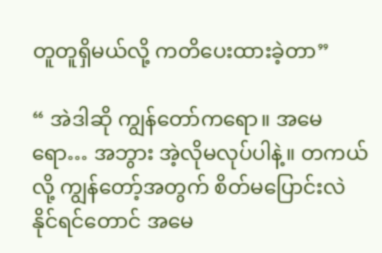တူတူရှိမယ်လို့ ကတိပေးထားခဲ့တာ”

“ အဲဒါဆို ကျွန်တော်ကရော။ အမေရော… အဘွား အဲ့လိုမလုပ်ပါနဲ့။ တကယ်လို့ ကျွန်တော့်အတွက် စိတ်မပြောင်းလဲနိုင်ရင်တောင် အမေ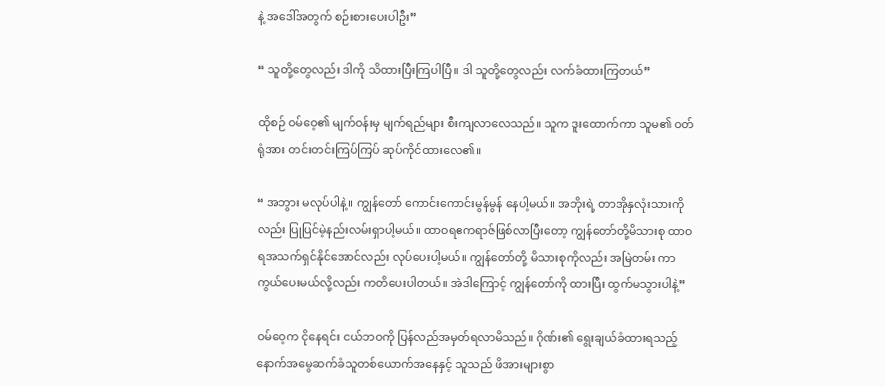နဲ့ အဒေါ်အတွက် စဉ်းစားပေးပါဦး”

“ သူတို့တွေလည်း ဒါကို သိထားပြီးကြပါပြီ။ ဒါ သူတို့တွေလည်း လက်ခံထားကြတယ်”

ထိုစဉ် ဝမ်ဝေ့၏ မျက်ဝန်းမှ မျက်ရည်များ စီးကျလာလေသည်။ သူက ဒူးထောက်ကာ သူမ၏ ဝတ်ရုံအား တင်းတင်းကြပ်ကြပ် ဆုပ်ကိုင်ထားလေ၏။

“ အဘွား မလုပ်ပါနဲ့။ ကျွန်တော် ကောင်းကောင်းမွန်မွန် နေပါ့မယ်။ အဘိုးရဲ့ တာအိုနှလုံးသားကိုလည်း ပြုပြင်မဲ့နည်းလမ်းရှာပါ့မယ်။ ထာဝရဧကရာဇ်ဖြစ်လာပြီးတော့ ကျွန်တော်တို့မိသားစု ထာဝရအသက်ရှင်နိုင်အောင်လည်း လုပ်ပေးပါ့မယ်။ ကျွန်တော်တို့ မိသားစုကိုလည်း အမြဲတမ်း ကာကွယ်ပေးမယ်လို့လည်း ကတိပေးပါတယ်။ အဲဒါကြောင့် ကျွန်တော်ကို ထားပြီး ထွက်မသွားပါနဲ့”

ဝမ်ဝေ့က ငိုနေရင်း ငယ်ဘဝကို ပြန်လည်အမှတ်ရလာမိသည်။ ဂိုဏ်း၏ ရွေးချယ်ခံထားရသည့် နောက်အမွေဆက်ခံသူတစ်ယောက်အနေနှင့် သူသည် ဖိအားများစွာ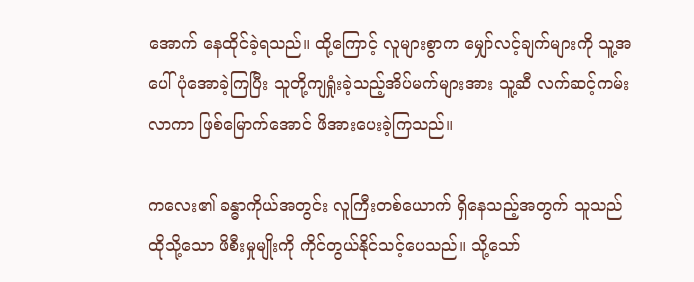အောက် နေထိုင်ခဲ့ရသည်။ ထို့ကြောင့် လူများစွာက မျှော်လင့်ချက်များကို သူ့အပေါ် ပုံအောခဲ့ကြပြီး သူတို့ကျရှုံးခဲ့သည့်အိပ်မက်များအား သူ့ဆီ လက်ဆင့်ကမ်းလာကာ ဖြစ်မြောက်အောင် ဖိအားပေးခဲ့ကြသည်။

ကလေး၏ ခန္ဓာကိုယ်အတွင်း လူကြီးတစ်ယောက် ရှိနေသည့်အတွက် သူသည် ထိုသို့သော ဖိစီးမှုမျိုးကို ကိုင်တွယ်နိုင်သင့်ပေသည်။ သို့သော်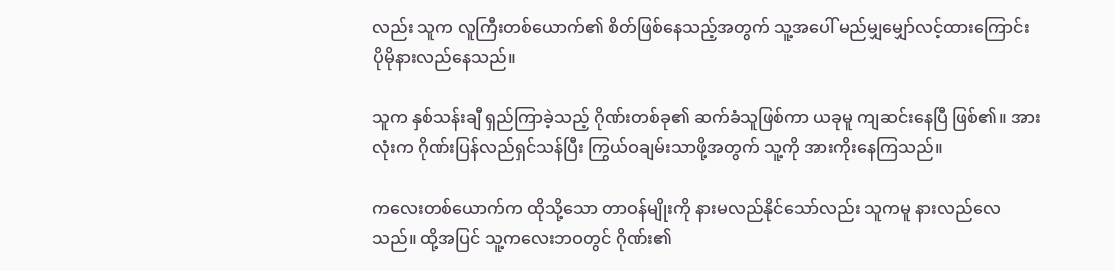လည်း သူက လူကြီးတစ်ယောက်၏ စိတ်ဖြစ်နေသည့်အတွက် သူ့အပေါ် မည်မျှမျှော်လင့်ထားကြောင်း ပိုမိုနားလည်နေသည်။

သူက နှစ်သန်းချီ ရှည်ကြာခဲ့သည့် ဂိုဏ်းတစ်ခု၏ ဆက်ခံသူဖြစ်ကာ ယခုမူ ကျဆင်းနေပြီ ဖြစ်၏။ အားလုံးက ဂိုဏ်းပြန်လည်ရှင်သန်ပြီး ကြွယ်ဝချမ်းသာဖို့အတွက် သူ့ကို အားကိုးနေကြသည်။

ကလေးတစ်ယောက်က ထိုသို့သော တာဝန်မျိုးကို နားမလည်နိုင်သော်လည်း သူကမူ နားလည်လေသည်။ ထို့အပြင် သူ့ကလေးဘဝတွင် ဂိုဏ်း၏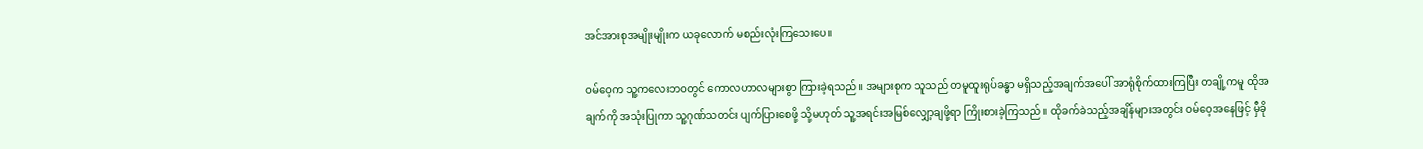အင်အားစုအမျိုးမျိုးက ယခုလောက် မစည်းလုံးကြသေးပေ။

ဝမ်ဝေ့က သူ့ကလေးဘဝတွင် ကောလဟာလများစွာ ကြားခဲ့ရသည်။ အများစုက သူသည် တမူထူးရုပ်ခန္ဓာ မရှိသည့်အချက်အပေါ် အာရုံစိုက်ထားကြပြီး တချို့ကမူ ထိုအချက်ကို အသုံးပြုကာ သူ့ဂုဏ်သတင်း ပျက်ပြားစေဖို့ သို့မဟုတ် သူ့အရင်းအမြစ်လျှော့ချဖို့ရာ ကြိုးစားခဲ့ကြသည်။ ထိုခက်ခဲသည့်အချိန်များအတွင်း ဝမ်ဝေ့အနေဖြင့် မှီခို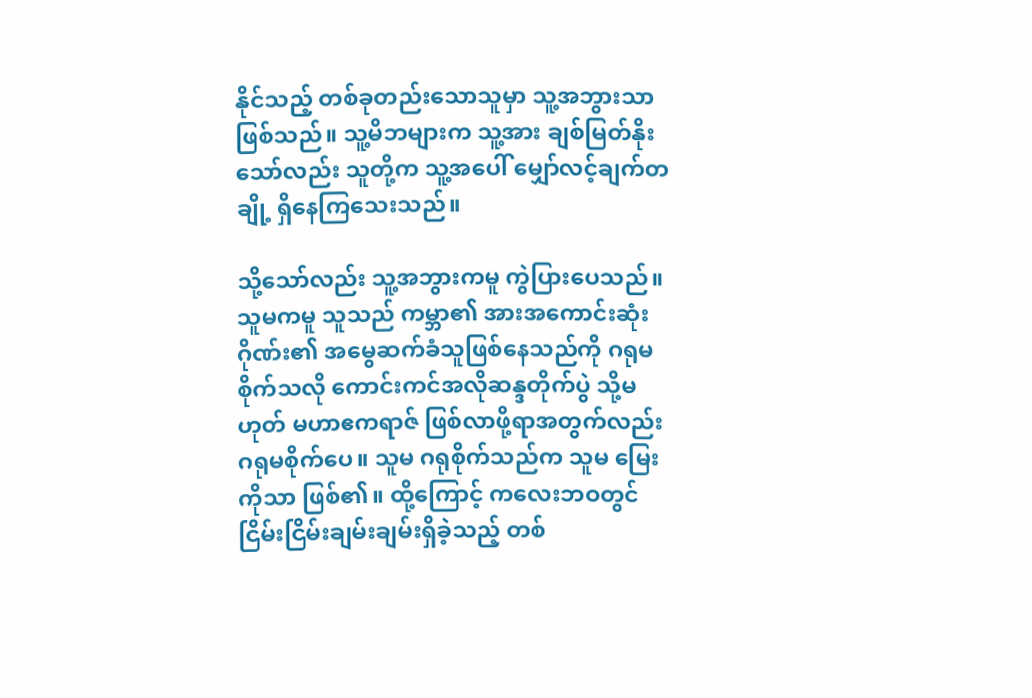နိုင်သည့် တစ်ခုတည်းသောသူမှာ သူ့အဘွားသာ ဖြစ်သည်။ သူ့မိဘများက သူ့အား ချစ်မြတ်နိုးသော်လည်း သူတို့က သူ့အပေါ် မျှော်လင့်ချက်တချို့ ရှိနေကြသေးသည်။

သို့သော်လည်း သူ့အဘွားကမူ ကွဲပြားပေသည်။ သူမကမူ သူသည် ကမ္ဘာ၏ အားအကောင်းဆုံးဂိုဏ်း၏ အမွေဆက်ခံသူဖြစ်နေသည်ကို ဂရုမစိုက်သလို ကောင်းကင်အလိုဆန္ဒတိုက်ပွဲ သို့မဟုတ် မဟာဧကရာဇ် ဖြစ်လာဖို့ရာအတွက်လည်း ဂရုမစိုက်ပေ။ သူမ ဂရုစိုက်သည်က သူမ မြေးကိုသာ ဖြစ်၏။ ထို့ကြောင့် ကလေးဘဝတွင် ငြိမ်းငြိမ်းချမ်းချမ်းရှိခဲ့သည့် တစ်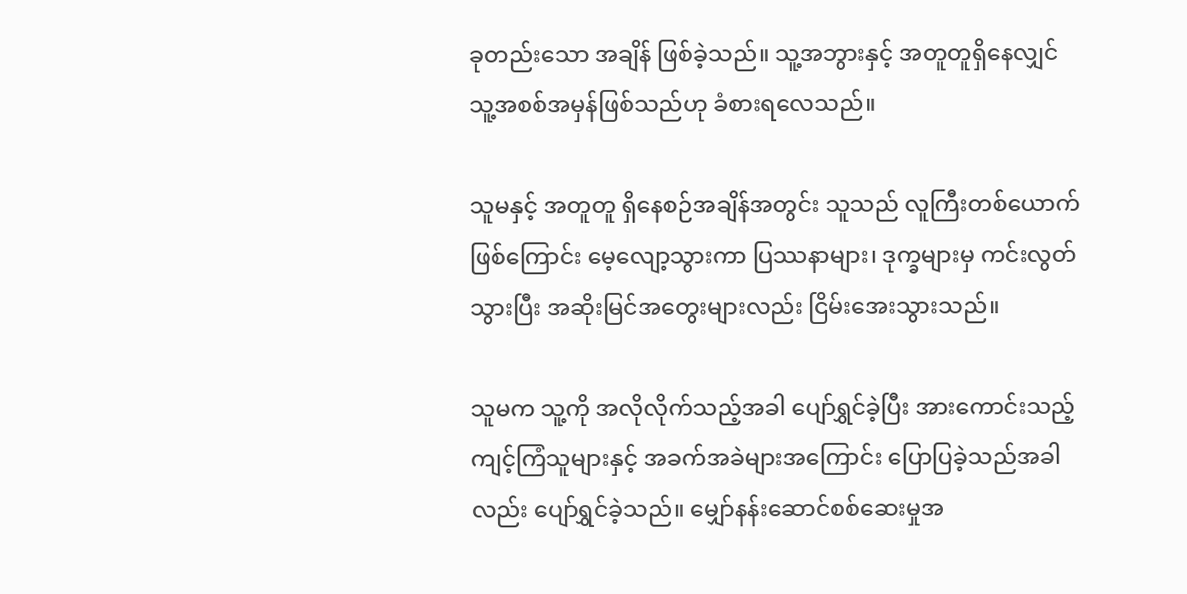ခုတည်းသော အချိန် ဖြစ်ခဲ့သည်။ သူ့အဘွားနှင့် အတူတူရှိနေလျှင် သူ့အစစ်အမှန်ဖြစ်သည်ဟု ခံစားရလေသည်။

သူမနှင့် အတူတူ ရှိနေစဉ်အချိန်အတွင်း သူသည် လူကြီးတစ်ယောက်ဖြစ်ကြောင်း မေ့လျော့သွားကာ ပြဿနာများ၊ ဒုက္ခများမှ ကင်းလွတ်သွားပြီး အဆိုးမြင်အတွေးများလည်း ငြိမ်းအေးသွားသည်။

သူမက သူ့ကို အလိုလိုက်သည့်အခါ ပျော်ရွှင်ခဲ့ပြီး အားကောင်းသည့် ကျင့်ကြံသူများနှင့် အခက်အခဲများအကြောင်း ပြောပြခဲ့သည်အခါလည်း ပျော်ရွှင်ခဲ့သည်။ မျှော်နန်းဆောင်စစ်ဆေးမှုအ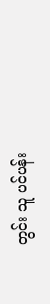တွင်း သူ ပင်ပန်း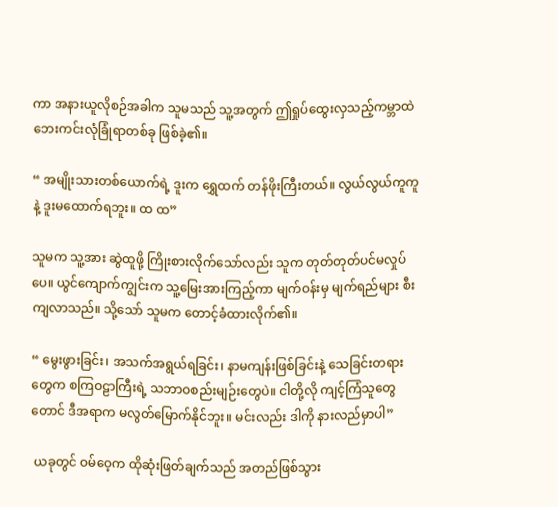ကာ အနားယူလိုစဉ်အခါက သူမသည် သူ့အတွက် ဤရှုပ်ထွေးလှသည့်ကမ္ဘာထဲ ဘေးကင်းလုံခြုံရာတစ်ခု ဖြစ်ခဲ့၏။

“ အမျိုးသားတစ်ယောက်ရဲ့ ဒူးက ရွှေထက် တန်ဖိုးကြီးတယ်။ လွယ်လွယ်ကူကူနဲ့ ဒူးမထောက်ရဘူး။ ထ ထ”

သူမက သူ့အား ဆွဲထူဖို့ ကြိုးစားလိုက်သော်လည်း သူက တုတ်တုတ်ပင်မလှုပ်ပေ။ ယွင်ကျောက်ကျွင်းက သူ့မြေးအားကြည့်ကာ မျက်ဝန်းမှ မျက်ရည်များ စီးကျလာသည်။ သို့သော် သူမက တောင့်ခံထားလိုက်၏။

“ မွေးဖွားခြင်း၊ အသက်အရွယ်ရခြင်း၊ နာမကျန်းဖြစ်ခြင်းနဲ့ သေခြင်းတရားတွေက စကြဝဠာကြီးရဲ့ သဘာဝစည်းမျဉ်းတွေပဲ။ ငါတို့လို ကျင့်ကြံသူတွေတောင် ဒီအရာက မလွတ်မြောက်နိုင်ဘူး။ မင်းလည်း ဒါကို နားလည်မှာပါ”

 ယခုတွင် ဝမ်ဝေ့က ထိုဆုံးဖြတ်ချက်သည် အတည်ဖြစ်သွား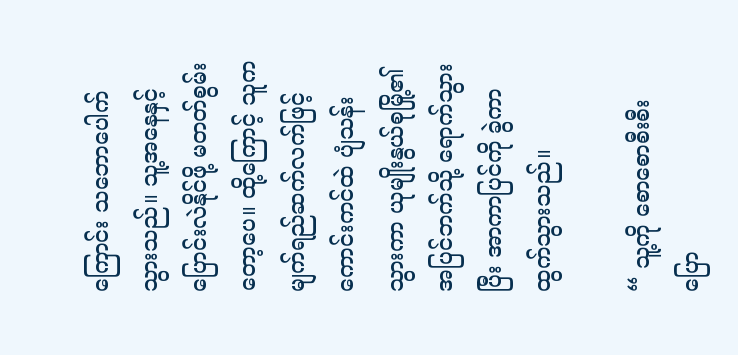ကြောင်း သဘောပေါက်သွားသည်။ သူ့အနေနှင့် ပြောင်းလဲနိုင်ဖို့ မတတ်စွမ်းတော့ပေ။ ထို့ကြောင့် သူက မျက်ရည်ဆက်လက်ဖြင့် ကောင်းကင်ထဲ ပျံသန်းသွားကာ ယုမျိုးနွယ်စုမြို့၏ အပြင်ဘက်သို့ ရောက်သွားပြီး အာကာပြင်ကို ခွဲကာ ထွက်သွားသည်။

“ သူ့ကို စောစောစီးစီး ပြော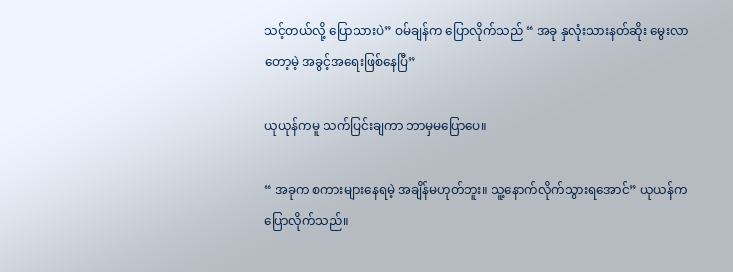သင့်တယ်လို့ ပြောသားပဲ” ဝမ်ချန်က ပြောလိုက်သည် “ အခု နှလုံးသားနတ်ဆိုး မွေးလာတော့မဲ့ အခွင့်အရေးဖြစ်နေပြီ”

ယုယုန်ကမူ သက်ပြင်းချကာ ဘာမှမပြောပေ။

“ အခုက စကားများနေရမဲ့ အချိန်မဟုတ်ဘူး။ သူ့နောက်လိုက်သွားရအောင်” ယုယန်က ပြောလိုက်သည်။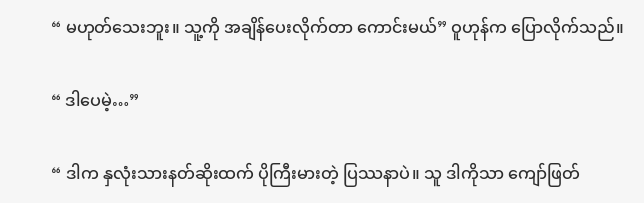“ မဟုတ်သေးဘူး။ သူ့ကို အချိန်ပေးလိုက်တာ ကောင်းမယ်” ဝူဟုန်က ပြောလိုက်သည်။

“ ဒါပေမဲ့…”

“ ဒါက နှလုံးသားနတ်ဆိုးထက် ပိုကြီးမားတဲ့ ပြဿနာပဲ။ သူ ဒါကိုသာ ကျော်ဖြတ်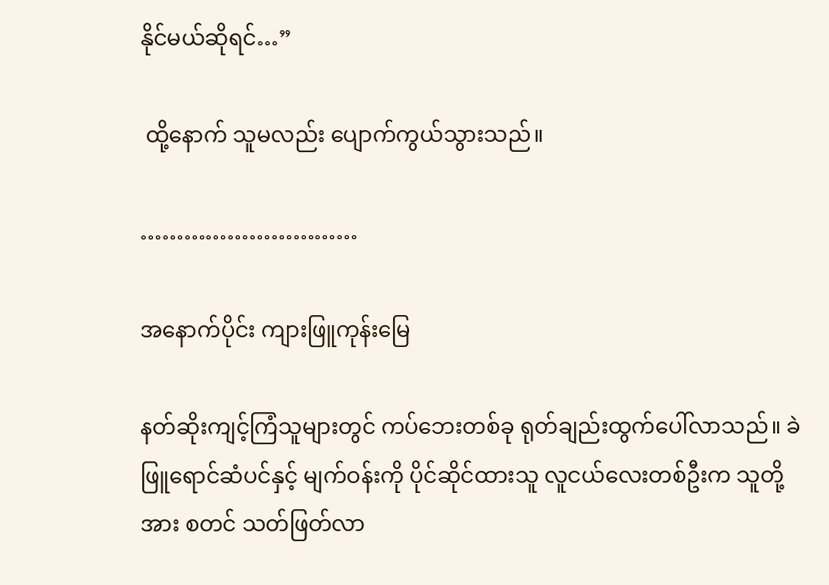နိုင်မယ်ဆိုရင်…”

 ထို့နောက် သူမလည်း ပျောက်ကွယ်သွားသည်။

…………………………

အနောက်ပိုင်း ကျားဖြူကုန်းမြေ

နတ်ဆိုးကျင့်ကြံသူများတွင် ကပ်ဘေးတစ်ခု ရုတ်ချည်းထွက်ပေါ်လာသည်။ ခဲဖြူရောင်ဆံပင်နှင့် မျက်ဝန်းကို ပိုင်ဆိုင်ထားသူ လူငယ်လေးတစ်ဦးက သူတို့အား စတင် သတ်ဖြတ်လာ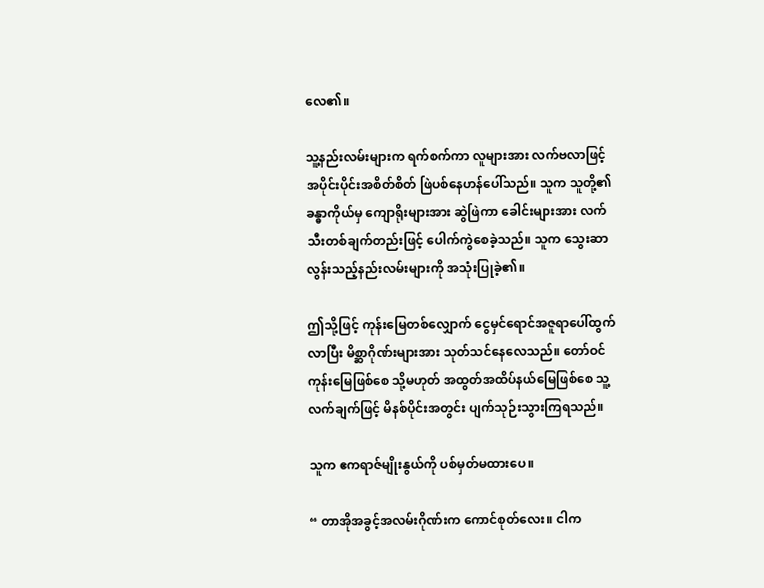လေ၏။

သူ့နည်းလမ်းများက ရက်စက်ကာ လူများအား လက်ဗလာဖြင့် အပိုင်းပိုင်းအစိတ်စိတ် ဖြဲပစ်နေဟန်ပေါ်သည်။ သူက သူတို့၏ ခန္ဓာကိုယ်မှ ကျောရိုးများအား ဆွဲဖြဲကာ ခေါင်းများအား လက်သီးတစ်ချက်တည်းဖြင့် ပေါက်ကွဲစေခဲ့သည်။ သူက သွေးဆာလွန်းသည့်နည်းလမ်းများကို အသုံးပြုခဲ့၏။

ဤသို့ဖြင့် ကုန်းမြေတစ်လျှောက် ငွေမှင်ရောင်အဇူရာပေါ်ထွက်လာပြီး မိစ္ဆာဂိုဏ်းများအား သုတ်သင်နေလေသည်။ တော်ဝင်ကုန်းမြေဖြစ်စေ သို့မဟုတ် အထွတ်အထိပ်နယ်မြေဖြစ်စေ သူ့လက်ချက်ဖြင့် မိနစ်ပိုင်းအတွင်း ပျက်သုဉ်းသွားကြရသည်။

သူက ဧကရာဇ်မျိုးနွယ်ကို ပစ်မှတ်မထားပေ။

“ တာအိုအခွင့်အလမ်းဂိုဏ်းက ကောင်စုတ်လေး။ ငါက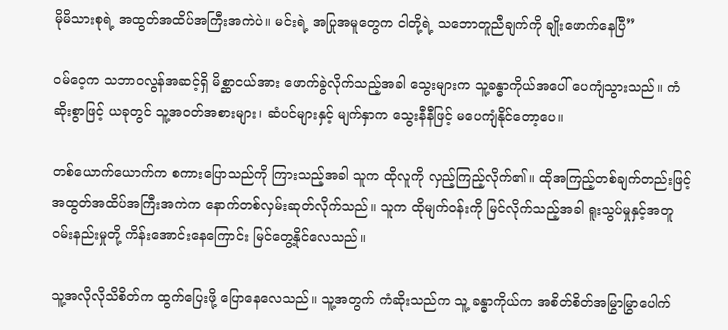မိုမိသားစုရဲ့ အထွတ်အထိပ်အကြီးအကဲပဲ။ မင်းရဲ့ အပြုအမူတွေက ငါတို့ရဲ့ သဘောတူညီချက်ကို ချိုးဖောက်နေပြီ”

ဝမ်ဝေ့က သဘာဝလွန်အဆင့်ရှိ မိစ္ဆာငယ်အား ဖောက်ခွဲလိုက်သည့်အခါ သွေးများက သူ့ခန္ဓာကိုယ်အပေါ် ပေကျံသွားသည်။ ကံဆိုးစွာဖြင့် ယခုတွင် သူ့အဝတ်အစားများ၊ ဆံပင်များနှင့် မျက်နှာက သွေးနီနီဖြင့် မပေကျံနိုင်တော့ပေ။

တစ်ယောက်ယောက်က စကားပြောသည်ကို ကြားသည့်အခါ သူက ထိုလူကို လှည့်ကြည့်လိုက်၏။ ထိုအကြည့်တစ်ချက်တည်းဖြင့် အထွတ်အထိပ်အကြီးအကဲက နောက်တစ်လှမ်းဆုတ်လိုက်သည်။ သူက ထိုမျက်ဝန်းကို မြင်လိုက်သည့်အခါ ရူးသွပ်မှုနှင့်အတူ ဝမ်းနည်းမှုတို့ ကိန်းအောင်းနေကြောင်း မြင်တွေ့နိုင်လေသည်။

သူ့အလိုလိုသိစိတ်က ထွက်ပြေးဖို့ ပြောနေလေသည်။ သူ့အတွက် ကံဆိုးသည်က သူ့ ခန္ဓာကိုယ်က အစိတ်စိတ်အမြွာမြွာပေါက်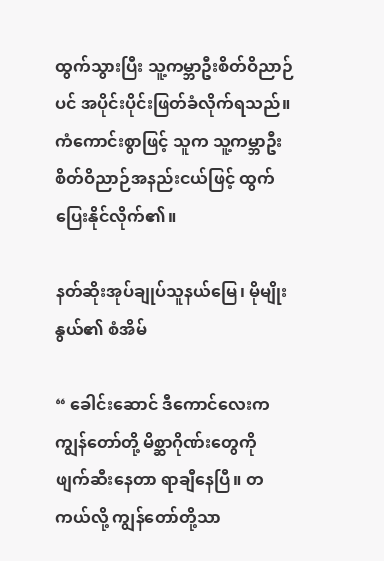ထွက်သွားပြီး သူ့ကမ္ဘာဦးစိတ်ဝိညာဉ်ပင် အပိုင်းပိုင်းဖြတ်ခံလိုက်ရသည်။ ကံကောင်းစွာဖြင့် သူက သူ့ကမ္ဘာဦးစိတ်ဝိညာဉ်အနည်းငယ်ဖြင့် ထွက်ပြေးနိုင်လိုက်၏။

နတ်ဆိုးအုပ်ချုပ်သူနယ်မြေ၊ မိုမျိုးနွယ်၏ စံအိမ်

“ ခေါင်းဆောင် ဒီကောင်လေးက ကျွန်တော်တို့ မိစ္ဆာဂိုဏ်းတွေကို ဖျက်ဆီးနေတာ ရာချီနေပြီ။ တကယ်လို့ ကျွန်တော်တို့သာ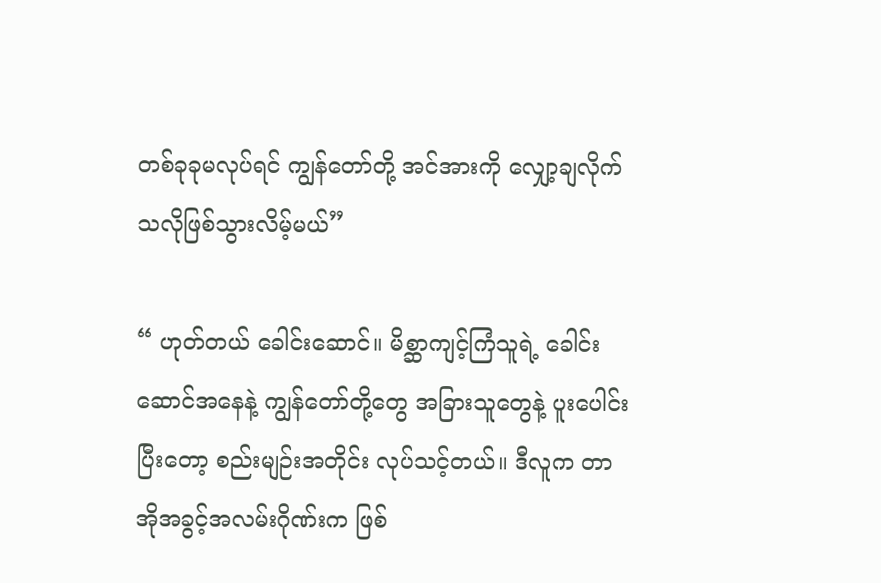တစ်ခုခုမလုပ်ရင် ကျွန်တော်တို့ အင်အားကို လျှော့ချလိုက်သလိုဖြစ်သွားလိမ့်မယ်”

“ ဟုတ်တယ် ခေါင်းဆောင်။ မိစ္ဆာကျင့်ကြံသူရဲ့ ခေါင်းဆောင်အနေနဲ့ ကျွန်တော်တို့တွေ အခြားသူတွေနဲ့ ပူးပေါင်းပြီးတော့ စည်းမျဉ်းအတိုင်း လုပ်သင့်တယ်။ ဒီလူက တာအိုအခွင့်အလမ်းဂိုဏ်းက ဖြစ်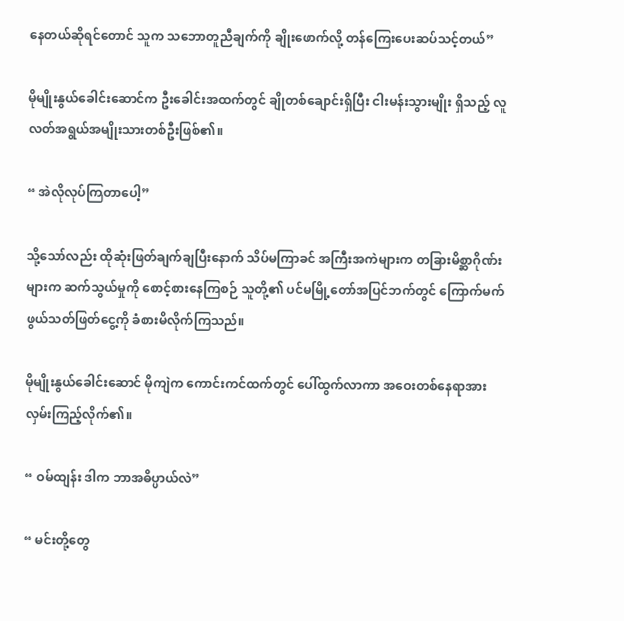နေတယ်ဆိုရင်တောင် သူက သဘောတူညီချက်ကို ချိုးဖောက်လို့ တန်ကြေးပေးဆပ်သင့်တယ်”

မိုမျိုးနွယ်ခေါင်းဆောင်က ဦးခေါင်းအထက်တွင် ချိုတစ်ချောင်းရှိပြီး ငါးမန်းသွားမျိုး ရှိသည့် လူလတ်အရွယ်အမျိုးသားတစ်ဦးဖြစ်၏။

“ အဲလိုလုပ်ကြတာပေါ့”

သို့သော်လည်း ထိုဆုံးဖြတ်ချက်ချပြီးနောက် သိပ်မကြာခင် အကြီးအကဲများက တခြားမိစ္ဆာဂိုဏ်းများက ဆက်သွယ်မှုကို စောင့်စားနေကြစဉ် သူတို့၏ ပင်မမြို့တော်အပြင်ဘက်တွင် ကြောက်မက်ဖွယ်သတ်ဖြတ်ငွေ့ကို ခံစားမိလိုက်ကြသည်။

မိုမျိုးနွယ်ခေါင်းဆောင် မိုကျဲက ကောင်းကင်ထက်တွင် ပေါ်ထွက်လာကာ အဝေးတစ်နေရာအား လှမ်းကြည့်လိုက်၏။

“ ဝမ်ထျန်း ဒါက ဘာအဓိပ္ပာယ်လဲ”

“ မင်းတို့တွေ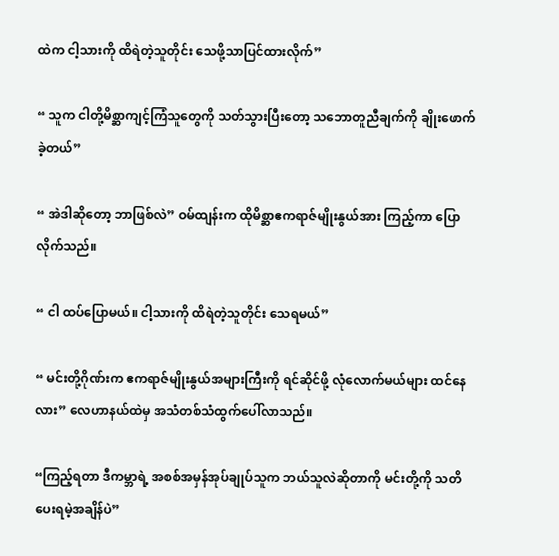ထဲက ငါ့သားကို ထိရဲတဲ့သူတိုင်း သေဖို့သာပြင်ထားလိုက်”

“ သူက ငါတို့မိစ္ဆာကျင့်ကြံသူတွေကို သတ်သွားပြီးတော့ သဘောတူညီချက်ကို ချိုးဖောက်ခဲ့တယ်”

“ အဲဒါဆိုတော့ ဘာဖြစ်လဲ” ဝမ်ထျန်းက ထိုမိစ္ဆာဧကရာဇ်မျိုးနွယ်အား ကြည့်ကာ ပြောလိုက်သည်။

“ ငါ ထပ်ပြောမယ်။ ငါ့သားကို ထိရဲတဲ့သူတိုင်း သေရမယ်”

“ မင်းတို့ဂိုဏ်းက ဧကရာဇ်မျိုးနွယ်အများကြီးကို ရင်ဆိုင်ဖို့ လုံလောက်မယ်များ ထင်နေလား” လေဟာနယ်ထဲမှ အသံတစ်သံထွက်ပေါ်လာသည်။

“ကြည့်ရတာ ဒီကမ္ဘာရဲ့ အစစ်အမှန်အုပ်ချုပ်သူက ဘယ်သူလဲဆိုတာကို မင်းတို့ကို သတိပေးရမဲ့အချိန်ပဲ”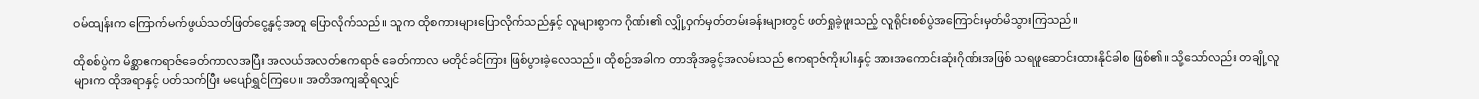ဝမ်ထျန်းက ကြောက်မက်ဖွယ်သတ်ဖြတ်ငွေ့နှင့်အတူ ပြောလိုက်သည်။ သူက ထိုစကားများပြောလိုက်သည်နှင့် လူများစွာက ဂိုဏ်း၏ လျှို့ဝှက်မှတ်တမ်းခန်းများတွင် ဖတ်ရှုခဲ့ဖူးသည့် လူရိုင်းစစ်ပွဲအကြောင်းမှတ်မိသွားကြသည်။

ထိုစစ်ပွဲက မိစ္ဆာဧကရာဇ်ခေတ်ကာလအပြီး အလယ်အလတ်ဧကရာဇ် ခေတ်ကာလ မတိုင်ခင်ကြား ဖြစ်ပွားခဲ့လေသည်။ ထိုစဉ်အခါက တာအိုအခွင့်အလမ်းသည် ဧကရာဇ်ကိုးပါးနှင့် အားအကောင်းဆုံးဂိုဏ်းအဖြစ် သရဖူဆောင်းထားနိုင်ခါစ ဖြစ်၏။ သို့သော်လည်း တချို့လူများက ထိုအရာနှင့် ပတ်သက်ပြီး မပျော်ရွှင်ကြပေ။ အတိအကျဆိုရလျှင်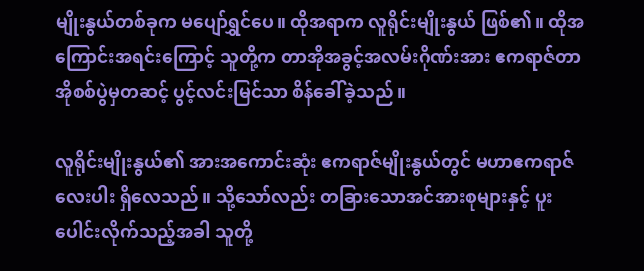မျိုးနွယ်တစ်ခုက မပျော်ရွှင်ပေ။ ထိုအရာက လူရိုင်းမျိုးနွယ် ဖြစ်၏။ ထိုအကြောင်းအရင်းကြောင့် သူတို့က တာအိုအခွင့်အလမ်းဂိုဏ်းအား ဧကရာဇ်တာအိုစစ်ပွဲမှတဆင့် ပွင့်လင်းမြင်သာ စိန်ခေါ်ခဲ့သည်။

လူရိုင်းမျိုးနွယ်၏ အားအကောင်းဆုံး ဧကရာဇ်မျိုးနွယ်တွင် မဟာဧကရာဇ်လေးပါး ရှိလေသည်။ သို့သော်လည်း တခြား‌သောအင်အားစုများနှင့် ပူးပေါင်းလိုက်သည့်အခါ သူတို့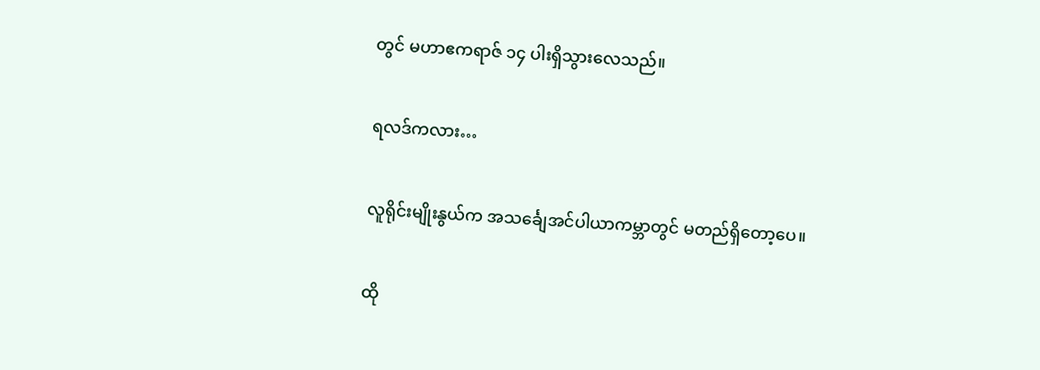တွင် မဟာဧကရာဇ် ၁၄ ပါးရှိသွားလေသည်။

ရလဒ်ကလား…

လူရိုင်းမျိုးနွယ်က အသင်္ချေအင်ပါယာကမ္ဘာတွင် မတည်ရှိတော့ပေ။

ထို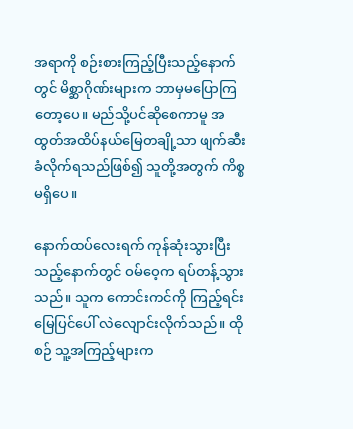အရာကို စဉ်းစားကြည့်ပြီးသည့်နောက်တွင် မိစ္ဆာဂိုဏ်းများက ဘာမှမပြောကြတော့ပေ။ မည်သို့ပင်ဆိုစေကာမူ အထွတ်အထိပ်နယ်မြေတချို့သာ ဖျက်ဆီးခံလိုက်ရသည်ဖြစ်၍ သူတို့အတွက် ကိစ္စမရှိပေ။

နောက်ထပ်လေးရက် ကုန်ဆုံးသွားပြီးသည့်နောက်တွင် ဝမ်ဝေ့က ရပ်တန့်သွားသည်။ သူက ကောင်းကင်ကို ကြည့်ရင်း မြေပြင်ပေါ် လဲလျောင်းလိုက်သည်။ ထိုစဉ် သူ့အကြည့်များက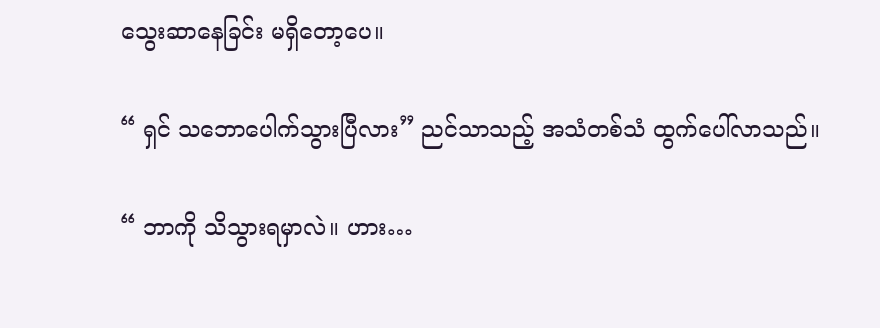သွေးဆာနေခြင်း မရှိတော့ပေ။

“ ရှင် သဘောပေါက်သွားပြီလား” ညင်သာသည့် အသံတစ်သံ ထွက်ပေါ်လာသည်။

“ ဘာကို သိသွားရမှာလဲ။ ဟား…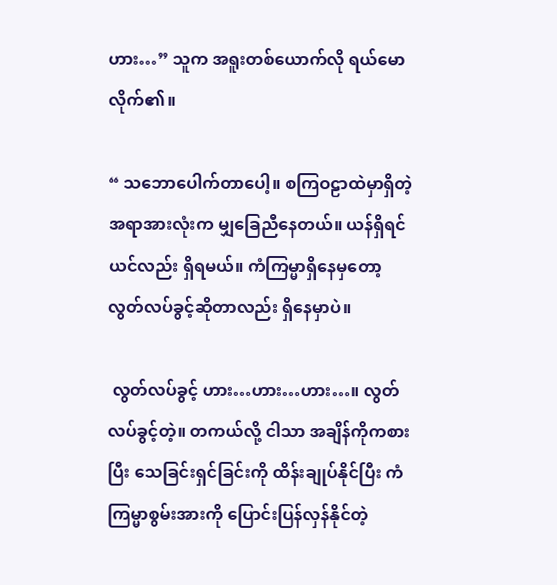ဟား…” သူက အရူးတစ်ယောက်လို ရယ်မောလိုက်၏။

“ သဘောပေါက်တာပေါ့။ စကြဝဠာထဲမှာရှိတဲ့ အရာအားလုံးက မျှခြေညီနေတယ်။ ယန်ရှိရင် ယင်လည်း ရှိရမယ်။ ကံကြမ္မာရှိနေမှတော့ လွတ်လပ်ခွင့်ဆိုတာလည်း ရှိနေမှာပဲ။

 လွတ်လပ်ခွင့် ဟား…ဟား…ဟား…။ လွတ်လပ်ခွင့်တဲ့။ တကယ်လို့ ငါသာ အချိန်ကိုကစားပြီး သေခြင်းရှင်ခြင်းကို ထိန်းချုပ်နိုင်ပြီး ကံကြမ္မာစွမ်းအားကို ပြောင်းပြန်လှန်နိုင်တဲ့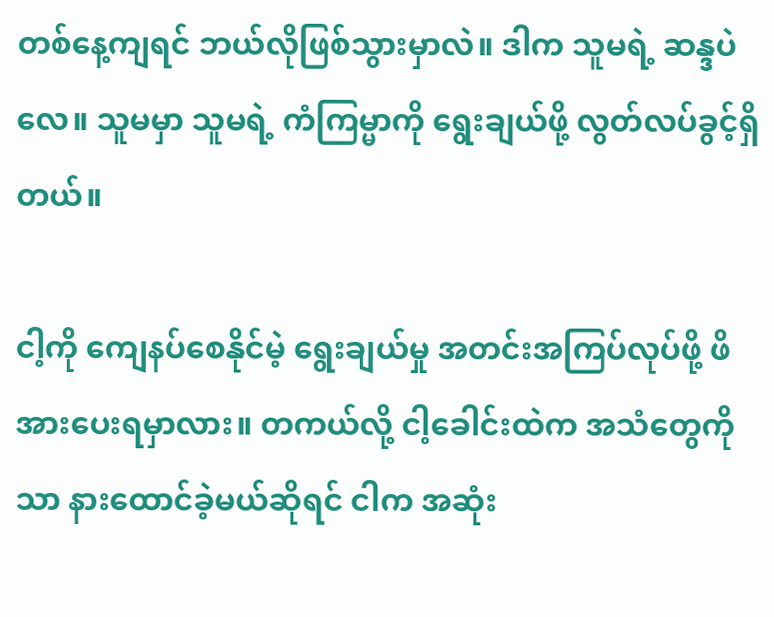တစ်နေ့ကျရင် ဘယ်လိုဖြစ်သွားမှာလဲ။ ဒါက သူမရဲ့ ဆန္ဒပဲလေ။ သူမမှာ သူမရဲ့ ကံကြမ္မာကို ရွေးချယ်ဖို့ လွတ်လပ်ခွင့်ရှိတယ်။

ငါ့ကို ကျေနပ်စေနိုင်မဲ့ ရွေးချယ်မှု အတင်းအကြပ်လုပ်ဖို့ ဖိအားပေးရမှာလား။ တကယ်လို့ ငါ့ခေါင်းထဲက အသံတွေကိုသာ နားထောင်ခဲ့မယ်ဆိုရင် ငါက အဆုံး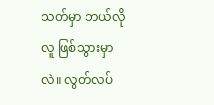သတ်မှာ ဘယ်လိုလူ ဖြစ်သွားမှာလဲ။ လွတ်လပ်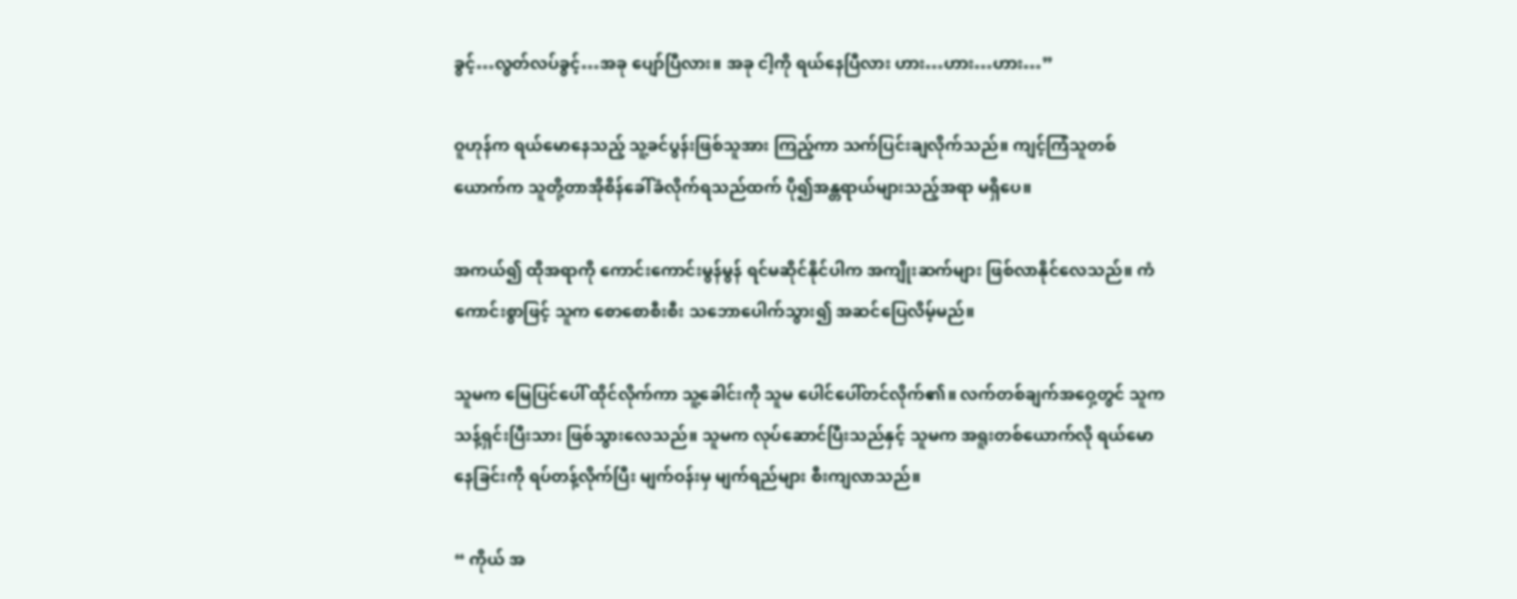ခွင့်…လွတ်လပ်ခွင့်…အခု ပျော်ပြီလား။ အခု ငါ့ကို ရယ်နေပြီလား ဟား…ဟား…ဟား…”

ဝူဟုန်က ရယ်မောနေသည့် သူ့ခင်ပွန်းဖြစ်သူအား ကြည့်ကာ သက်ပြင်းချလိုက်သည်။ ကျင့်ကြံသူတစ်ယောက်က သူတို့တာအိုစိန်ခေါ်ခံလိုက်ရသည်ထက် ပို၍အန္တရာယ်များသည့်အရာ မရှိပေ။

အကယ်၍ ထိုအရာကို ကောင်းကောင်းမွန်မွန် ရင်မဆိုင်နိုင်ပါက အကျိုးဆက်များ ဖြစ်လာနိုင်လေသည်။ ကံကောင်းစွာဖြင့် သူက စောစောစီးစီး သဘောပေါက်သွား၍ အဆင်ပြေလိမ့်မည်။

သူမက မြေပြင်ပေါ် ထိုင်လိုက်ကာ သူ့ခေါင်းကို သူမ ပေါင်ပေါ်တင်လိုက်၏။ လက်တစ်ချက်အဝှေ့တွင် သူက သန့်ရှင်းပြီးသား ဖြစ်သွားလေသည်။ သူမက လုပ်ဆောင်ပြီးသည်နှင့် သူမက အရူးတစ်ယောက်လို ရယ်မောနေခြင်းကို ရပ်တန့်လိုက်ပြီး မျက်ဝန်းမှ မျက်ရည်များ စီးကျလာသည်။

“ ကိုယ် အ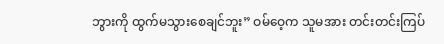ဘွားကို ထွက်မသွားစေချင်ဘူး” ဝမ်ဝေ့က သူမအား တင်းတင်းကြပ်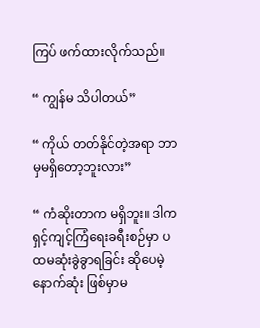ကြပ် ဖက်ထားလိုက်သည်။

“ ကျွန်မ သိပါတယ်”

“ ကိုယ် တတ်နိုင်တဲ့အရာ ဘာမှမရှိတော့ဘူးလား”

“ ကံဆိုးတာက မရှိဘူး။ ဒါက ရှင့်ကျင့်ကြံရေးခရီးစဉ်မှာ ပထမဆုံးခွဲခွာရခြင်း ဆိုပေမဲ့ နောက်ဆုံး ဖြစ်မှာမ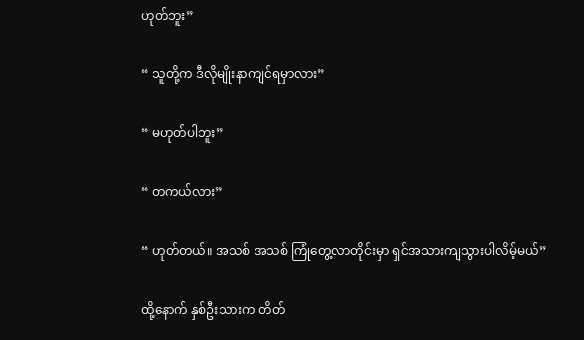ဟုတ်ဘူး”

“ သူတို့က ဒီလိုမျိုးနာကျင်ရမှာလား”

“ မဟုတ်ပါဘူး”

“ တကယ်လား”

“ ဟုတ်တယ်။ အသစ် အသစ် ကြုံတွေ့လာတိုင်းမှာ ရှင်အသားကျသွားပါလိမ့်မယ်”

ထို့နောက် နှစ်ဦးသားက တိတ်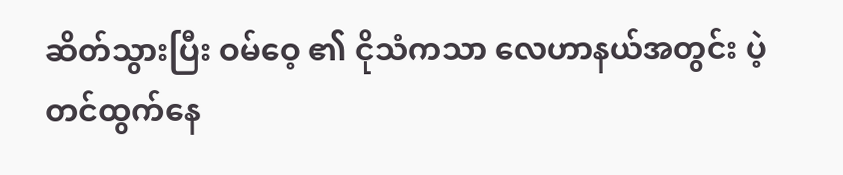ဆိတ်သွားပြီး ဝမ်ဝေ့ ၏ ငိုသံကသာ လေဟာနယ်အတွင်း ပဲ့တင်ထွက်နေ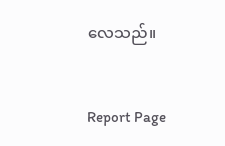လေသည်။


Report Page